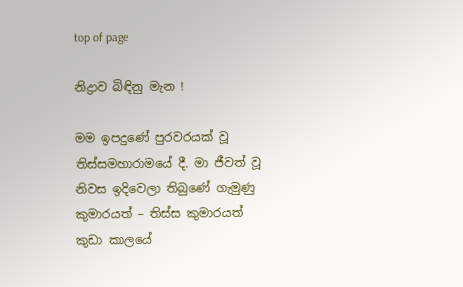top of page

නිද්‍රාව බි‍‍ඳිනු මැන !

මම ඉපදුණේ පුරවරයක් වූ තිස්සමහාරාමයේ දී. මා ජීවත් වූ නිවස ඉදිවෙලා තිබුණේ ගැමුණු කුමාරයත් – තිස්ස කුමාරයත් කුඩා කාලයේ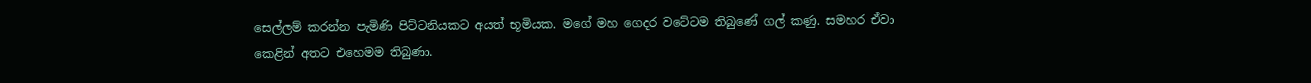සෙල්ලම් කරන්න පැමිණි පිට්ටනියකට අයත් භූමියක. මගේ මහ ගෙදර වටේටම තිබුණේ ගල් කණු. සමහර ඒවා කෙළින් අතට එහෙමම තිබුණා.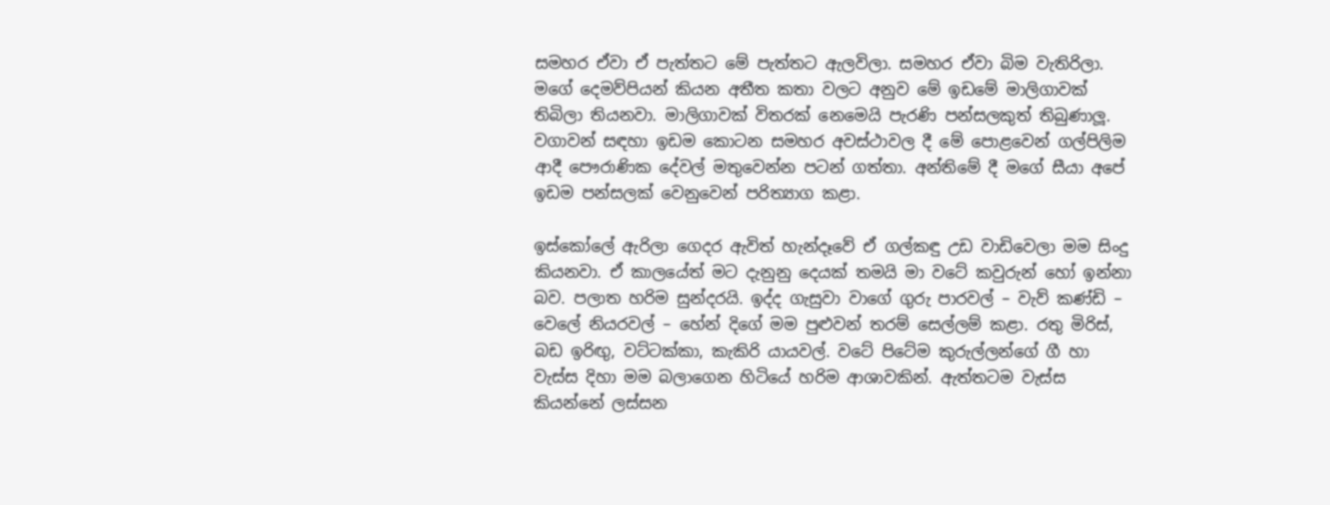සමහර ඒවා ඒ පැත්තට මේ පැත්තට ඇලවිලා. සමහර ඒවා බිම වැතිරිලා. මගේ දෙමව්පියන් කියන අතීත කතා වලට අනුව මේ ඉඩමේ මාලිගාවක් තිබිලා තියනවා. මාලිගාවක් විතරක් නෙමෙයි පැරණි පන්සලකුත් තිබුණාලූ. වගාවන් සඳහා ඉඩම කොටන සමහර අවස්ථාවල දී මේ පොළවෙන් ගල්පිලිම ආදී පෞරාණික දේවල් මතුවෙන්න පටන් ගත්තා. අන්තිමේ දී මගේ සීයා අපේ ඉඩම පන්සලක් වෙනුවෙන් පරිත්‍යාග කළා.

ඉස්කෝලේ ඇරිලා ගෙදර ඇවිත් හැන්දෑවේ ඒ ගල්කඳු උඩ වාඩිවෙලා මම සිංදු කියනවා. ඒ කාලයේත් මට දැනුනු දෙයක් තමයි මා වටේ කවුරුන් හෝ ඉන්නා බව. පලාත හරිම සුන්දරයි. ඉද්ද ගැසුවා වාගේ ගුරු පාරවල් – වැව් කණ්ඩි – වෙලේ නියරවල් – හේන් දිගේ මම පුළුවන් තරම් සෙල්ලම් කළා. රතු මිරිස්, බඩ ඉරිඟු, වට්ටක්කා, කැකිරි යායවල්. වටේ පිටේම කුරුල්ලන්ගේ ගී හා වැස්ස දිහා මම බලාගෙන හිටියේ හරිම ආශාවකින්. ඇත්තටම වැස්ස කියන්නේ ලස්සන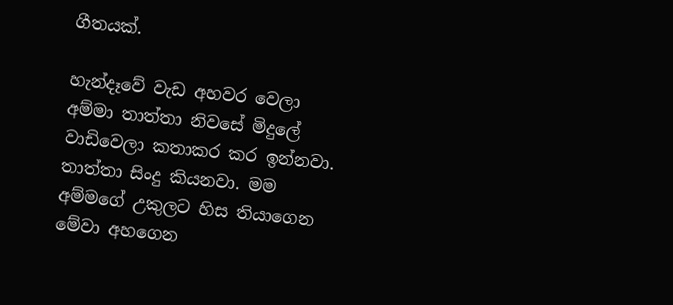ගීතයක්.

හැන්දෑවේ වැඩ අහවර වෙලා අම්මා තාත්තා නිවසේ මිදුලේ වාඩිවෙලා කතාකර කර ඉන්නවා. තාත්තා සිංදු කියනවා. මම අම්මගේ උකුලට හිස තියාගෙන මේවා අහගෙන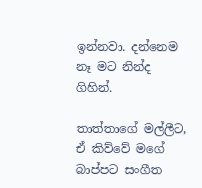ඉන්නවා. දන්නෙම නෑ මට නින්ද ගිහින්.

තාත්තාගේ මල්ලීට, ඒ කිව්වේ මගේ බාප්පට සංගීත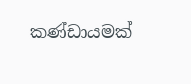කණ්ඩායමක්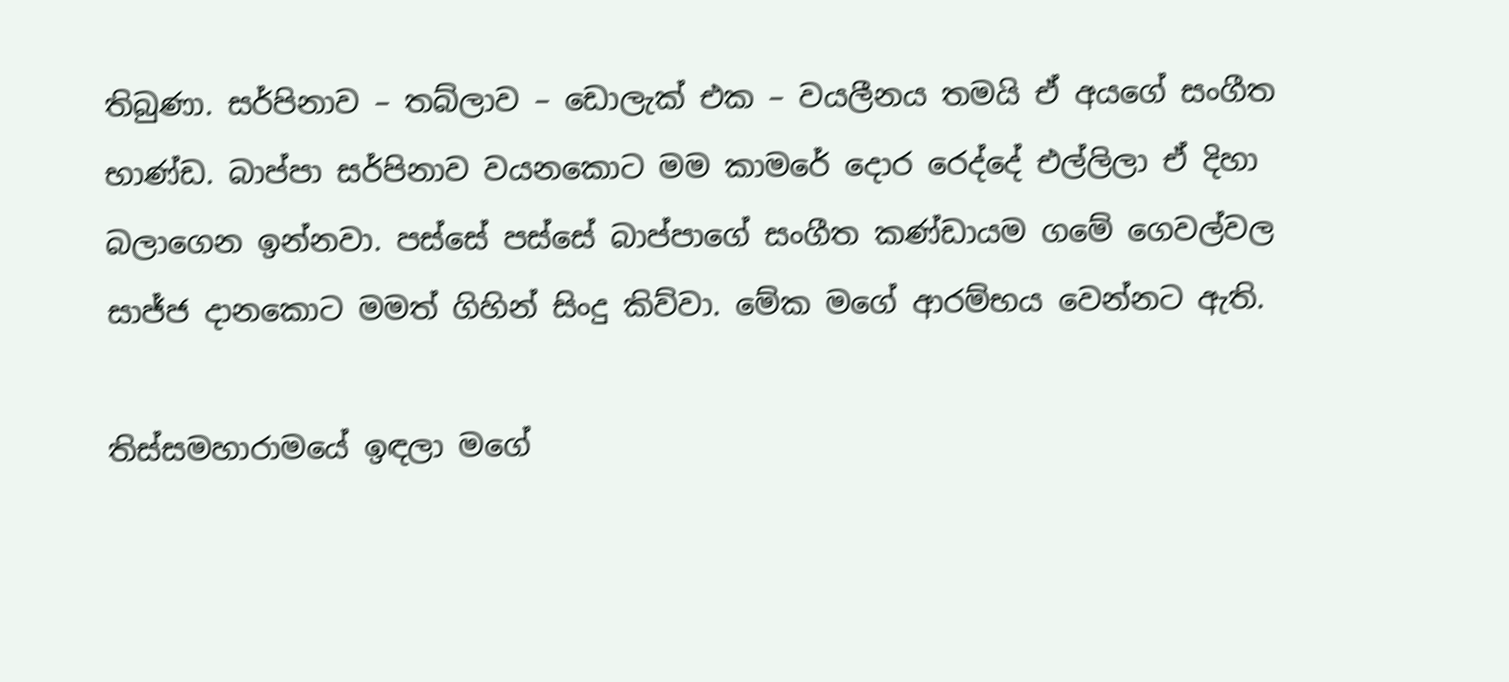තිබුණා. සර්පිනාව – තබ්ලාව – ඩොලැක් එක – වයලීනය තමයි ඒ අයගේ සංගීත භාණ්ඩ. බාප්පා සර්පිනාව වයනකොට මම කාමරේ දොර රෙද්දේ එල්ලිලා ඒ දිහා බලාගෙන ඉන්නවා. පස්සේ පස්සේ බාප්පාගේ සංගීත කණ්ඩායම ගමේ ගෙවල්වල සාජ්ජ දානකොට මමත් ගිහින් සිංදු කිව්වා. මේක මගේ ආරම්භය වෙන්නට ඇති.

තිස්සමහාරාමයේ ඉඳලා මගේ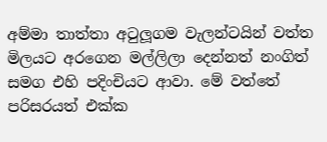අම්මා තාත්තා අටුලූගම වැලන්ටයින් වත්ත මිලයට අරගෙන මල්ලිලා දෙන්නත් නංගිත් සමග එහි පදිංචියට ආවා. මේ වත්තේ පරිසරයත් එක්ක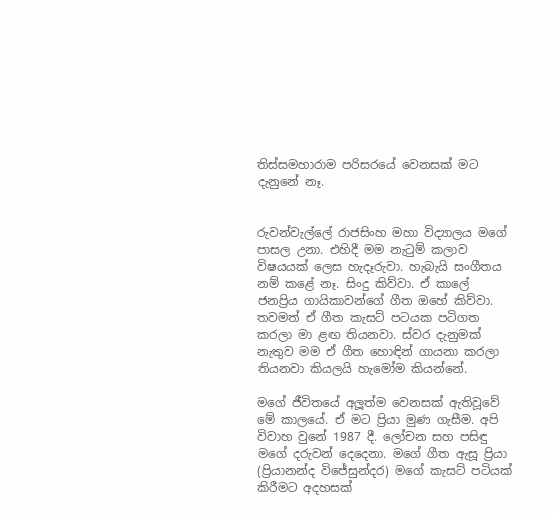තිස්සමහාරාම පරිසරයේ වෙනසක් මට දැනුනේ නෑ.


රුවන්වැල්ලේ රාජසිංහ මහා විද්‍යාලය මගේ පාසල උනා. එහිදී මම නැටුම් කලාව විෂයයක් ලෙස හැදෑරුවා. හැබැයි සංගීතය නම් කළේ නෑ. සිංදු කිව්වා. ඒ කාලේ ජනප්‍රිය ගායිකාවන්ගේ ගීත ඔහේ කිව්වා. තවමත් ඒ ගීත කැසට් පටයක පටිගත කරලා මා ළඟ තියනවා. ස්වර දැනුමක් නැතුව මම ඒ ගීත හොඳින් ගායනා කරලා තියනවා කියලයි හැමෝම කියන්නේ.

මගේ ජීවිතයේ අලූත්ම වෙනසක් ඇතිවූවේ මේ කාලයේ. ඒ මට ප්‍රියා මුණ ගැසීම. අපි විවාහ වුනේ 1987 දී. ලෝචන සහ පසිඳු මගේ දරුවන් දෙදෙනා. මගේ ගීත ඇසූ ප්‍රියා (ප්‍රියානන්ද විජේසුන්දර) මගේ කැසට් පටියක් කිරීමට අදහසක්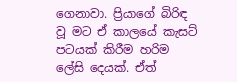ගෙනාවා. ප්‍රියාගේ බිරිඳ වූ මට ඒ කාලයේ කැසට් පටයක් කිරීම හරිම ලේසි දෙයක්. ඒත්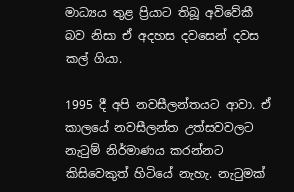මාධ්‍යය තුළ ප්‍රියාට තිබූ අවිවේකී බව නිසා ඒ අදහස දවසෙන් දවස කල් ගියා.

1995 දී අපි නවසීලන්තයට ආවා. ඒ කාලයේ නවසීලන්ත උත්සවවලට නැටුම් නිර්මාණය කරන්නට කිසිවෙකුත් හිටියේ නැහැ. නැටුමක්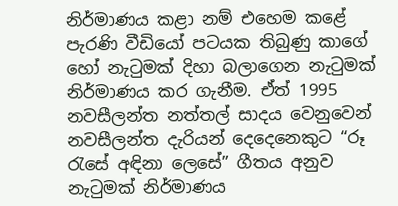නිර්මාණය කළා නම් එහෙම කළේ පැරණි වීඩියෝ පටයක තිබුණු කාගේ හෝ නැටුමක් දිහා බලාගෙන නැටුමක් නිර්මාණය කර ගැනීම. ඒත් 1995 නවසීලන්ත නත්තල් සාදය වෙනුවෙන් නවසීලන්ත දැරියන් දෙදෙනෙකුට “රූ රැසේ අඳිනා ලෙසේ” ගීතය අනුව නැටුමක් නිර්මාණය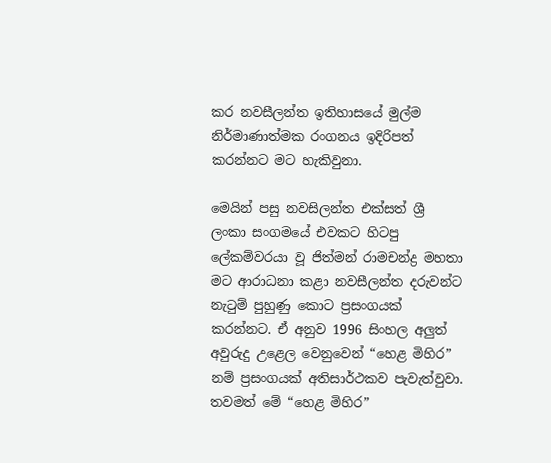කර නවසීලන්ත ඉතිහාසයේ මුල්ම නිර්මාණාත්මක රංගනය ඉදිරිපත් කරන්නට මට හැකිවුනා.

මෙයින් පසු නවසිලන්ත එක්සත් ශ්‍රී ලංකා සංගමයේ එවකට හිටපු ලේකම්වරයා වූ ජිත්මන් රාමචන්ද්‍ර මහතා මට ආරාධනා කළා නවසීලන්ත දරුවන්ට නැටුම් පුහුණු කොට ප්‍රසංගයක් කරන්නට. ඒ අනුව 1996 සිංහල අලුත් අවුරුදු උළෙල වෙනුවෙන් “හෙළ මිහිර” නම් ප්‍රසංගයක් අතිසාර්ථකව පැවැත්වුවා. තවමත් මේ “හෙළ මිහිර”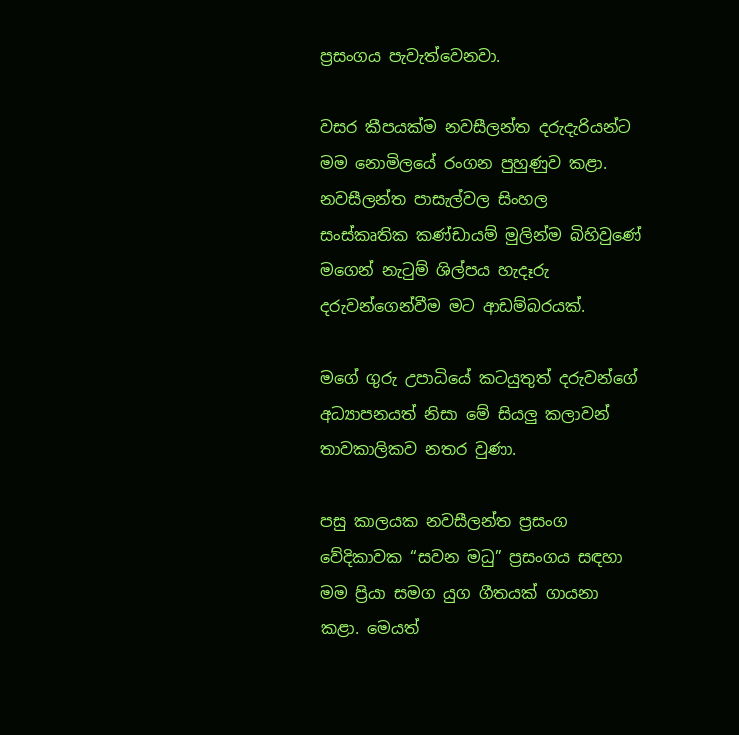ප්‍රසංගය පැවැත්වෙනවා.

වසර කීපයක්ම නවසීලන්ත දරුදැරියන්ට මම නොමිලයේ රංගන පුහුණුව කළා. නවසීලන්ත පාසැල්වල සිංහල සංස්කෘතික කණ්ඩායම් මුලින්ම බිහිවුණේ මගෙන් නැටුම් ශිල්පය හැදෑරු දරුවන්ගෙන්වීම මට ආඩම්බරයක්.

මගේ ගුරු උපාධියේ කටයුතුත් දරුවන්ගේ අධ්‍යාපනයත් නිසා මේ සියලු කලාවන් තාවකාලිකව නතර වුණා.

පසු කාලයක නවසීලන්ත ප්‍රසංග වේදිකාවක “සවන මධු” ප්‍රසංගය සඳහා මම ප්‍රියා සමග යුග ගීතයක් ගායනා කළා. මෙයත්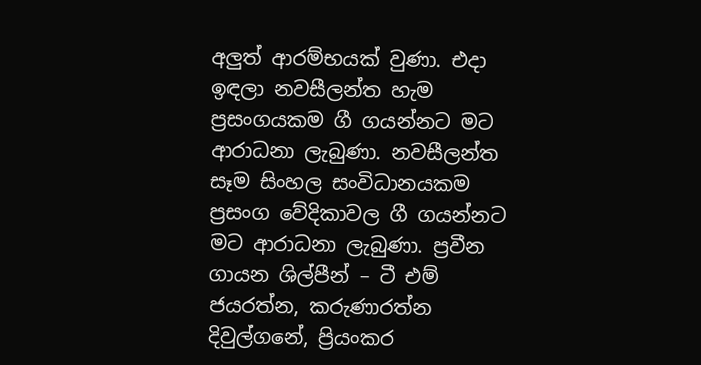අලුත් ආරම්භයක් වුණා. එදා ඉඳලා නවසීලන්ත හැම ප්‍රසංගයකම ගී ගයන්නට මට ආරාධනා ලැබුණා. නවසීලන්ත සෑම සිංහල සංවිධානයකම ප්‍රසංග වේදිකාවල ගී ගයන්නට මට ආරාධනා ලැබුණා. ප්‍රවීන ගායන ශිල්පීන් – ටී එම් ජයරත්න, කරුණාරත්න දිවුල්ගනේ, ප්‍රියංකර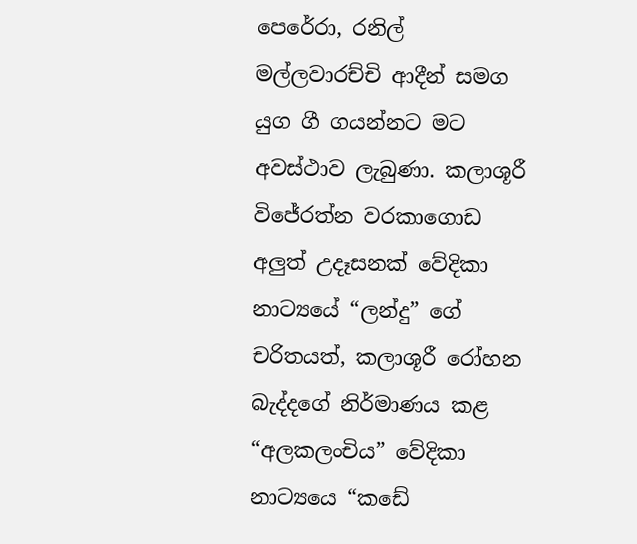පෙරේරා, රනිල් මල්ලවාරච්චි ආදීන් සමග යුග ගී ගයන්නට මට අවස්ථාව ලැබුණා. කලාශූරී විජේරත්න වරකාගොඩ අලුත් උදෑසනක් වේදිකා නාට්‍යයේ “ලන්දු” ගේ චරිතයත්, කලාශූරී රෝහන බැද්දගේ නිර්මාණය කළ “අලකලංචිය” වේදිකා නාට්‍යයෙ “කඩේ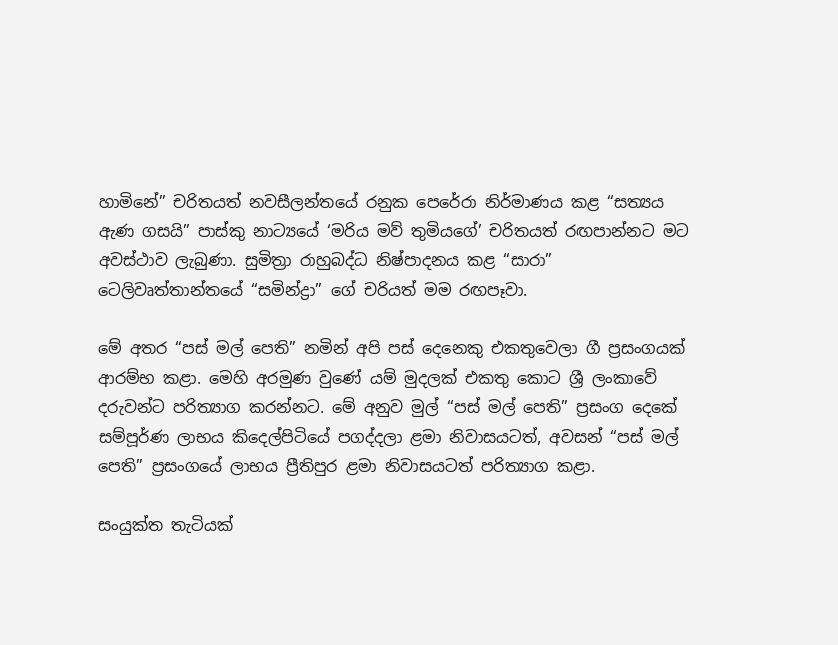හාමිනේ” චරිතයත් නවසීලන්තයේ රනුක පෙරේරා නිර්මාණය කළ “සත්‍යය ඇණ ගසයි” පාස්කු නාට්‍යයේ ‘මරිය මව් තුමියගේ’ චරිතයත් රඟපාන්නට මට අවස්ථාව ලැබුණා. සුමිත්‍රා රාහුබද්ධ නිෂ්පාදනය කළ “සාරා” ටෙලිවෘත්තාන්තයේ “සමින්ද්‍රා” ගේ චරියත් මම රඟපෑවා.

මේ අතර “පස් මල් පෙති” නමින් අපි පස් දෙනෙකු එකතුවෙලා ගී ප්‍රසංගයක් ආරම්භ කළා. මෙහි අරමුණ වුණේ යම් මුදලක් එකතු කොට ශ්‍රී ලංකාවේ දරුවන්ට පරිත්‍යාග කරන්නට. මේ අනුව මුල් “පස් මල් පෙති” ප්‍රසංග දෙකේ සම්පූර්ණ ලාභය කිදෙල්පිටියේ පගද්දලා ළමා නිවාසයටත්, අවසන් “පස් මල් පෙති” ප්‍රසංගයේ ලාභය ප්‍රීතිපුර ළමා නිවාසයටත් පරිත්‍යාග කළා.

සංයුක්ත තැටියක්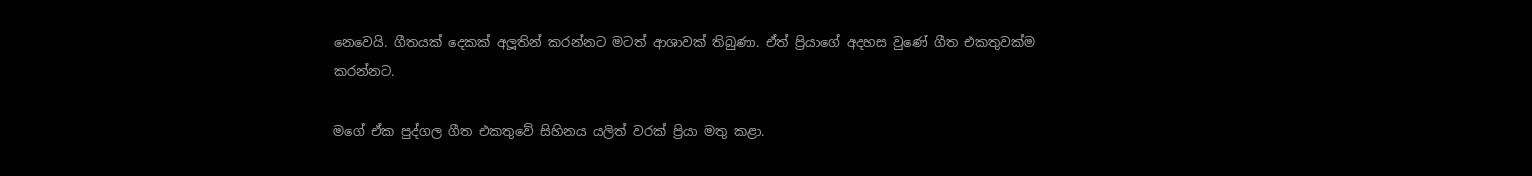නෙවෙයි. ගීතයක් දෙකක් අලූතින් කරන්නට මටත් ආශාවක් තිබුණා. ඒත් ප්‍රියාගේ අදහස වුණේ ගීත එකතුවක්ම කරන්නට.

මගේ ඒක පුද්ගල ගීත එකතුවේ සිහිනය යලිත් වරක් ප්‍රියා මතු කළා.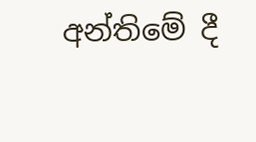අන්තිමේ දී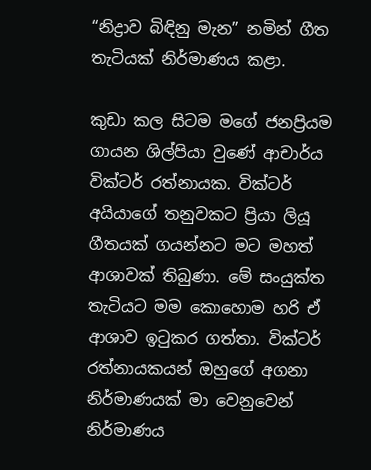“නිද්‍රාව බිඳිනු මැන” නමින් ගීත තැටියක් නිර්මාණය කළා.

කුඩා කල සිටම මගේ ජනප්‍රියම ගායන ශිල්පියා වුණේ ආචාර්ය වික්ටර් රත්නායක. වික්ටර් අයියාගේ තනුවකට ප්‍රියා ලියූ ගීතයක් ගයන්නට මට මහත් ආශාවක් තිබුණා. මේ සංයුක්ත තැටියට මම කොහොම හරි ඒ ආශාව ඉටුකර ගත්තා. වික්ටර් රත්නායකයන් ඔහුගේ අගනා නිර්මාණයක් මා වෙනුවෙන් නිර්මාණය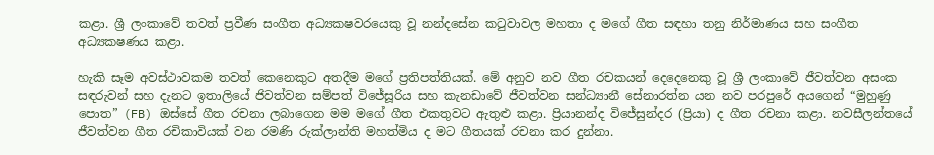කළා. ශ්‍රී ලංකාවේ තවත් ප්‍රවීණ සංගීත අධ්‍යක‍ෂවරයෙකු වූ නන්දසේන කටුවාවල මහතා ද මගේ ගීත සඳහා තනු නිර්මාණය සහ සංගීත අධ්‍යක‍ෂණය කළා.

හැකි සෑම අවස්ථාවකම තවත් කෙනෙකුට අතදීම මගේ ප්‍රතිපත්තියක්. මේ අනුව නව ගීත රචකයන් දෙදෙනෙකු වූ ශ්‍රී ලංකාවේ ජීවත්වන අසංක සඳරුවන් සහ දැනට ඉතාලියේ ජිවත්වන සම්පත් විජේසූරිය සහ කැනඩාවේ ජීවත්වන සන්ධ්‍යානී සේනාරත්න යන නව පරපුරේ අයගෙන් “මුහුණු පොත” (FB) ඔස්සේ ගීත රචනා ලබාගෙන මම මගේ ගීත එකතුවට ඇතුළු කළා. ප්‍රියානන්ද විජේසුන්දර (ප්‍රියා) ද ගීත රචනා කළා. නවසීලන්තයේ ජීවත්වන ගීත රචිකාවියක් වන රමණි රුක්ලාන්ති මහත්මිය ද මට ගීතයක් රචනා කර දුන්නා.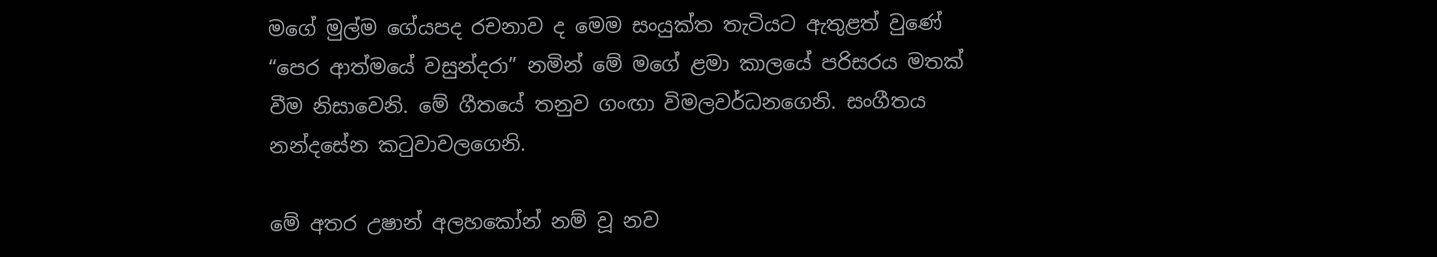මගේ මුල්ම ගේයපද රචනාව ද මෙම සංයුක්ත තැටියට ඇතුළත් වුණේ “පෙර ආත්මයේ වසුන්දරා” නමින් මේ මගේ ළමා කාලයේ පරිසරය මතක් වීම නිසාවෙනි. මේ ගීතයේ තනුව ගංඟා විමලවර්ධනගෙනි. සංගීතය නන්දසේන කටුවාවලගෙනි.

මේ අතර උෂාන් අලහකෝන් නම් වූ නව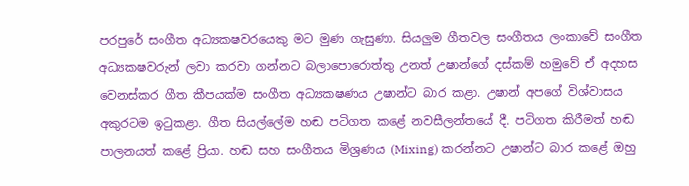පරපුරේ සංගීත අධ්‍යක‍ෂවරයෙකු මට මුණ ගැසුණා. සියලුම ගීතවල සංගීතය ලංකාවේ සංගීත අධ්‍යක‍ෂවරුන් ලවා කරවා ගන්නට බලාපොරොත්තු උනත් උෂාන්ගේ දස්කම් හමුවේ ඒ අදහස වෙනස්කර ගීත කීපයක්ම සංගීත අධ්‍යක‍ෂණය උෂාන්ට බාර කළා. උෂාන් අපගේ විශ්වාසය අකුරටම ඉටුකළා. ගීත සියල්ලේම හඬ පටිගත කළේ නවසීලන්තයේ දී. පටිගත කිරීමත් හඬ පාලනයත් කළේ ප්‍රියා. හඬ සහ සංගීතය මිශ්‍රණය (Mixing) කරන්නට උෂාන්ට බාර කළේ ඔහු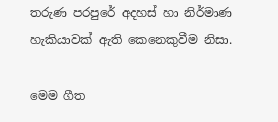තරුණ පරපුරේ අදහස් හා නිර්මාණ හැකියාවක් ඇති කෙනෙකුවීම නිසා.

මෙම ගීත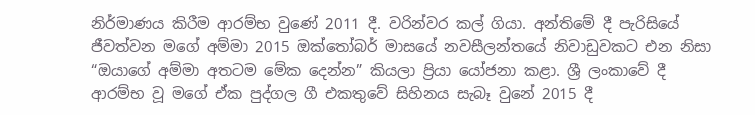නිර්මාණය කිරීම ආරම්භ වුණේ 2011 දී. වරින්වර කල් ගියා. අන්තිමේ දී පැරිසියේ ජීවත්වන මගේ අම්මා 2015 ඔක්තෝබර් මාසයේ නවසීලන්තයේ නිවාඩුවකට එන නිසා “ඔයාගේ අම්මා අතටම මේක දෙන්න” කියලා ප්‍රියා යෝජනා කළා. ශ්‍රී ලංකාවේ දී ආරම්භ වූ මගේ ඒක පුද්ගල ගී එකතුවේ සිහිනය සැබෑ වුනේ 2015 දී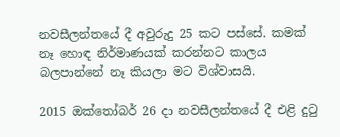නවසීලන්තයේ දී අවුරුදු 25 කට පස්සේ. කමක් නෑ හොඳ නිර්මාණයක් කරන්නට කාලය බලපාන්නේ නෑ කියලා මට විශ්වාසයි.

2015 ඔක්තෝබර් 26 දා නවසීලන්තයේ දී එළි දුටු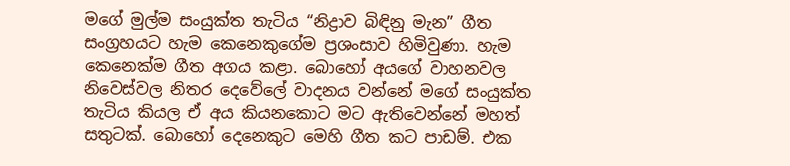මගේ මුල්ම සංයුක්ත තැටිය “නිද්‍රාව බිඳිනු මැන” ගීත සංග්‍රහයට හැම කෙනෙකුගේම ප්‍රශංසාව හිමිවුණා. හැම කෙනෙක්ම ගීත අගය කළා. බොහෝ අයගේ වාහනවල නිවෙස්වල නිතර දෙවේලේ වාදනය වන්නේ මගේ සංයුක්ත තැටිය කියල ඒ අය කියනකොට මට ඇතිවෙන්නේ මහත් සතුටක්. බොහෝ දෙනෙකුට මෙහි ගීත කට පාඩම්. එක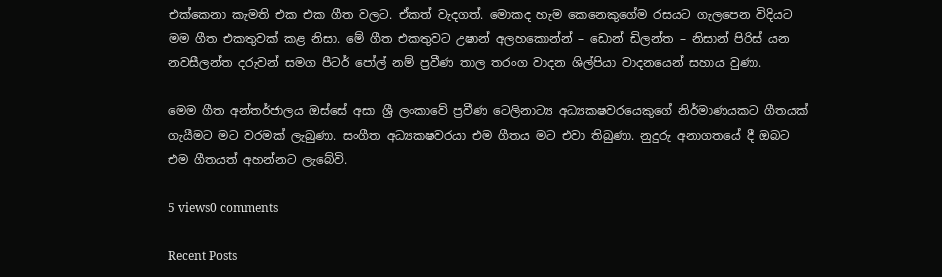එක්කෙනා කැමති එක එක ගීත වලට. ඒකත් වැදගත්. මොකද හැම කෙනෙකුගේම රසයට ගැලපෙන විදියට මම ගීත එකතුවක් කළ නිසා. මේ ගීත එකතුවට උෂාන් අලහකොන්න් – ඩොන් ඩිලන්ත – නිසාන් පිරිස් යන නවසීලන්ත දරුවන් සමග පීටර් පෝල් නම් ප්‍රවීණ තාල තරංග වාදන ශිල්පියා වාදනයෙන් සහාය වුණා.

මෙම ගීත අන්තර්ජාලය ඔස්සේ අසා ශ්‍රී ලංකාවේ ප්‍රවීණ ටෙලිනාට්‍ය අධ්‍යක‍ෂවරයෙකුගේ නිර්මාණයකට ගීතයක් ගැයීමට මට වරමක් ලැබුණා. සංගීත අධ්‍යක‍ෂවරයා එම ගීතය මට එවා තිබුණා. නුදුරු අනාගතයේ දී ඔබට එම ගීතයත් අහන්නට ලැබේවි.

5 views0 comments

Recent Posts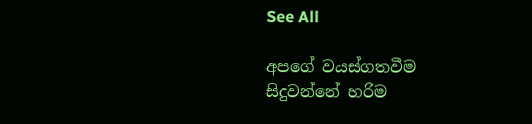See All

අපගේ වයස්ගතවීම සිදුවන්නේ හරිම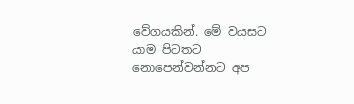වේගයකින්. මේ වයසට යාම පිටතට නොපෙන්වන්නට අප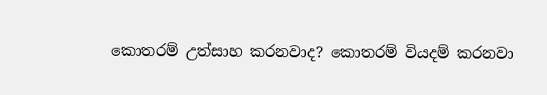කොතරම් උත්සාහ කරනවාද? කොතරම් වියදම් කරනවා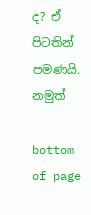ද? ඒ පිටතින් පමණයි. නමුත්

bottom of page